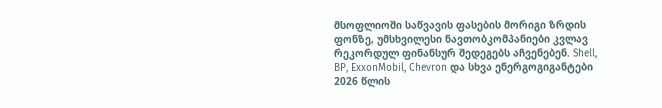მსოფლიოში საწვავის ფასების მორიგი ზრდის ფონზე, უმსხვილესი ნავთობკომპანიები კვლავ რეკორდულ ფინანსურ შედეგებს აჩვენებენ. Shell, BP, ExxonMobil, Chevron და სხვა ენერგოგიგანტები 2026 წლის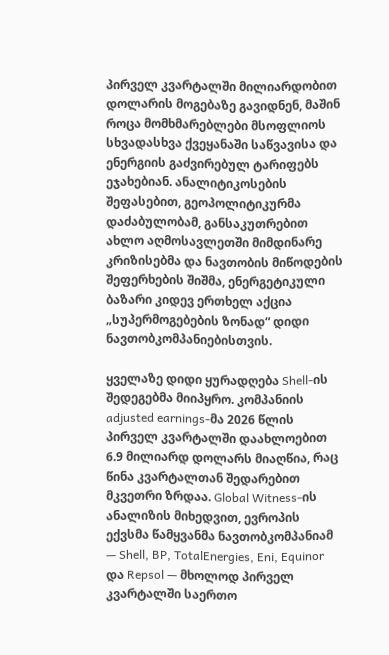პირველ კვარტალში მილიარდობით დოლარის მოგებაზე გავიდნენ, მაშინ როცა მომხმარებლები მსოფლიოს სხვადასხვა ქვეყანაში საწვავისა და ენერგიის გაძვირებულ ტარიფებს ეჯახებიან. ანალიტიკოსების შეფასებით, გეოპოლიტიკურმა დაძაბულობამ, განსაკუთრებით ახლო აღმოსავლეთში მიმდინარე კრიზისებმა და ნავთობის მიწოდების შეფერხების შიშმა, ენერგეტიკული ბაზარი კიდევ ერთხელ აქცია „სუპერმოგებების ზონად“ დიდი ნავთობკომპანიებისთვის.

ყველაზე დიდი ყურადღება Shell-ის შედეგებმა მიიპყრო. კომპანიის adjusted earnings-მა 2026 წლის პირველ კვარტალში დაახლოებით 6.9 მილიარდ დოლარს მიაღწია, რაც წინა კვარტალთან შედარებით მკვეთრი ზრდაა. Global Witness-ის ანალიზის მიხედვით, ევროპის ექვსმა წამყვანმა ნავთობკომპანიამ — Shell, BP, TotalEnergies, Eni, Equinor და Repsol — მხოლოდ პირველ კვარტალში საერთო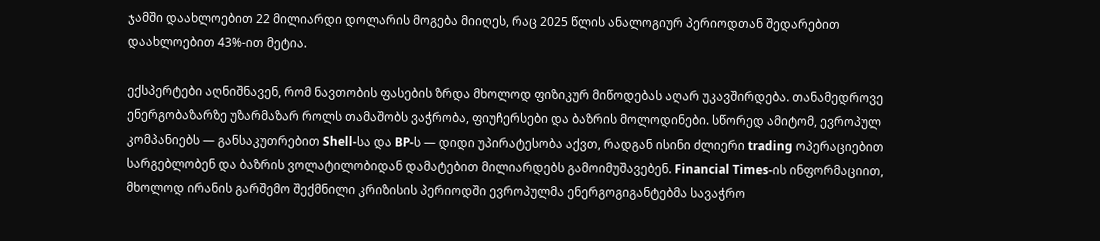ჯამში დაახლოებით 22 მილიარდი დოლარის მოგება მიიღეს, რაც 2025 წლის ანალოგიურ პერიოდთან შედარებით დაახლოებით 43%-ით მეტია.

ექსპერტები აღნიშნავენ, რომ ნავთობის ფასების ზრდა მხოლოდ ფიზიკურ მიწოდებას აღარ უკავშირდება. თანამედროვე ენერგობაზარზე უზარმაზარ როლს თამაშობს ვაჭრობა, ფიუჩერსები და ბაზრის მოლოდინები. სწორედ ამიტომ, ევროპულ კომპანიებს — განსაკუთრებით Shell-სა და BP-ს — დიდი უპირატესობა აქვთ, რადგან ისინი ძლიერი trading ოპერაციებით სარგებლობენ და ბაზრის ვოლატილობიდან დამატებით მილიარდებს გამოიმუშავებენ. Financial Times-ის ინფორმაციით, მხოლოდ ირანის გარშემო შექმნილი კრიზისის პერიოდში ევროპულმა ენერგოგიგანტებმა სავაჭრო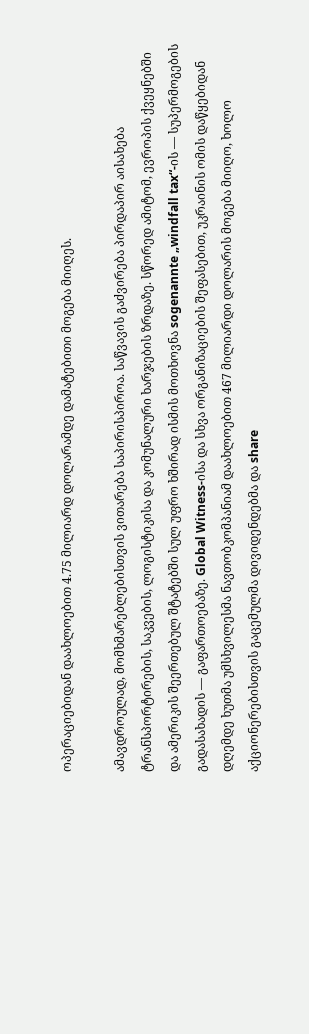ოპერაციებიდან დაახლოებით 4.75 მილიარდ დოლარამდე დამატებითი მოგება მიიღეს.

ამავდროულად, მომხმარებლებისთვის ვითარება საპირისპიროა. საწვავის გაძვირება პირდაპირ აისახება ტრანსპორტირების, საკვების, ლოგისტიკისა და კომუნალური ხარჯების ზრდაზე. სწორედ ამიტომ, ევროპის ქვეყნებში და ამერიკის შეერთებულ შტატებში სულ უფრო ხშირად ისმის მოთხოვნა sogenannte „windfall tax“-ის — სუპერმოგების გადასახადის — გაფართოებაზე. Global Witness-ისა და სხვა ორგანიზაციების შეფასებით, უკრაინის ომის დაწყებიდან დღემდე ხუთმა უმსხვილესმა ნავთობკომპანიამ დაახლოებით 467 მილიარდი დოლარის მოგება მიიღო, ხოლო აქციონერებისთვის გაცემულმა დივიდენდებმა და share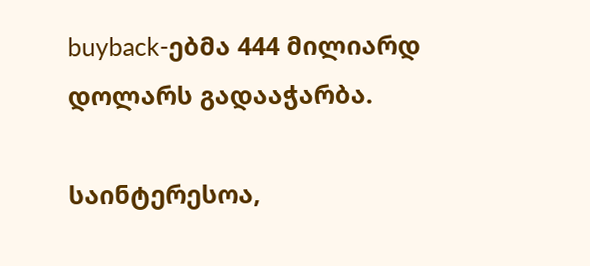buyback-ებმა 444 მილიარდ დოლარს გადააჭარბა.

საინტერესოა,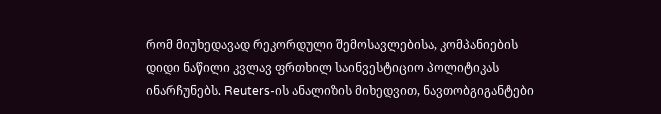რომ მიუხედავად რეკორდული შემოსავლებისა, კომპანიების დიდი ნაწილი კვლავ ფრთხილ საინვესტიციო პოლიტიკას ინარჩუნებს. Reuters-ის ანალიზის მიხედვით, ნავთობგიგანტები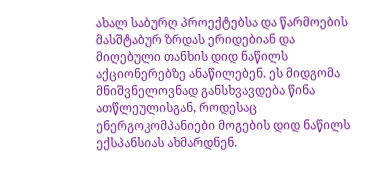ახალ საბურღ პროექტებსა და წარმოების მასშტაბურ ზრდას ერიდებიან და მიღებული თანხის დიდ ნაწილს აქციონერებზე ანაწილებენ. ეს მიდგომა მნიშვნელოვნად განსხვავდება წინა ათწლეულისგან, როდესაც ენერგოკომპანიები მოგების დიდ ნაწილს ექსპანსიას ახმარდნენ.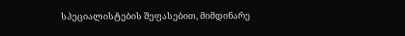სპეციალისტების შეფასებით, მიმდინარე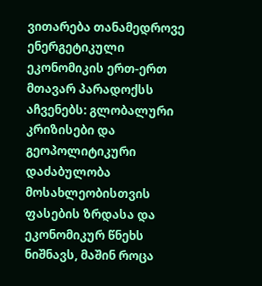ვითარება თანამედროვე ენერგეტიკული ეკონომიკის ერთ-ერთ მთავარ პარადოქსს აჩვენებს: გლობალური კრიზისები და გეოპოლიტიკური დაძაბულობა მოსახლეობისთვის ფასების ზრდასა და ეკონომიკურ წნეხს ნიშნავს, მაშინ როცა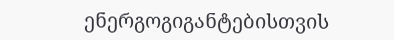ენერგოგიგანტებისთვის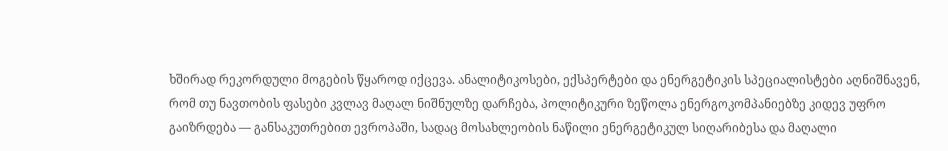ხშირად რეკორდული მოგების წყაროდ იქცევა. ანალიტიკოსები, ექსპერტები და ენერგეტიკის სპეციალისტები აღნიშნავენ, რომ თუ ნავთობის ფასები კვლავ მაღალ ნიშნულზე დარჩება, პოლიტიკური ზეწოლა ენერგოკომპანიებზე კიდევ უფრო გაიზრდება — განსაკუთრებით ევროპაში, სადაც მოსახლეობის ნაწილი ენერგეტიკულ სიღარიბესა და მაღალი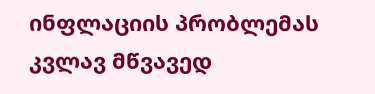ინფლაციის პრობლემას კვლავ მწვავედ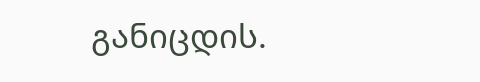განიცდის.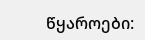წყაროები: